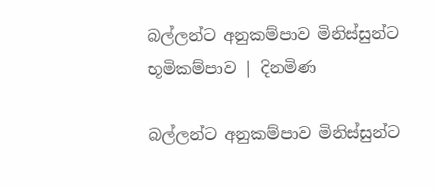බල්ලන්ට අනුකම්පාව මිනිස්සුන්ට භූමිකම්පාව | දිනමිණ

බල්ලන්ට අනුකම්පාව මිනිස්සුන්ට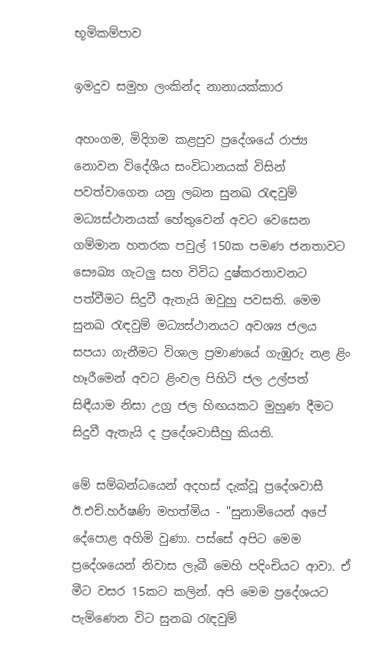භූමිකම්පාව

ඉමදුව සමුහ ලංකින්ද නානායක්කාර

අහංගම, මිදිගම කළපුව ප්‍රදේශයේ රාජ්‍ය නොවන විදේශීය සංවිධානයක් විසින් පවත්වාගෙන යනු ලබන සුනඛ රැඳවුම් මධ්‍යස්ථානයක් ‍හේතුවෙන් අවට වෙසෙන ගම්මාන හතරක පවුල් 150ක පමණ ජනතාවට සෞඛ්‍ය ගැටලු සහ විවිධ දුෂ්කරතාවනට පත්වීමට සිදුවී ඇතැයි ඔවුහු පවසති. මෙම සුනඛ රැඳවුම් මධ්‍යස්ථානයට අවශ්‍ය ජලය සපයා ගැනීමට විශාල ප්‍රමාණයේ ගැඹුරු නළ ළිං හෑරීමෙන් අවට ළිංවල පිහිටි ජල උල්පත් සිඳීයාම නිසා උග්‍ර ජල හිඟයකට මුහුණ දීමට සිදුවී ඇතැයි ද ප්‍රදේශවාසීහු කියති.

මේ සම්බන්ධයෙන් අදහස් දැක්වූ ප්‍රදේශවාසී ඊ.එච්.හර්ෂණි මහත්මිය - "සුනාමියෙන් අපේ දේපොළ අහිමි වුණා. පස්සේ අපිට මෙම ප්‍රදේශයෙන් නිවාස ලැබී මෙහි පදිංචියට ආවා. ඒ මීට වසර 15කට කලින්. අපි මෙම ප්‍රදේශයට පැමිණෙන විට සුනඛ රැඳවුම්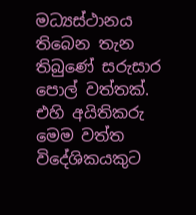මධ්‍යස්ථානය තිබෙන තැන තිබුණේ සරුසාර පොල් වත්තක්. එහි අයිතිකරු මෙම වත්ත විදේශිකයකුට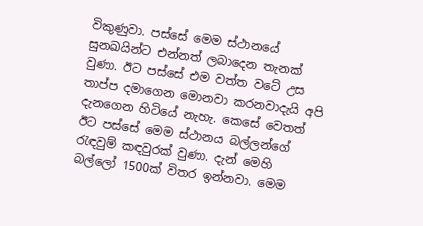විකුණුවා. පස්සේ මෙම ස්ථානයේ සුනඛයින්ට එන්නත් ලබාදෙන තැනක් වුණා. ඊට පස්සේ එම වත්ත වටේ උස තාප්ප දමාගෙන මොනවා කරනවාදැයි අපි දැන‍ගෙන හිටියේ නැහැ. කෙසේ වෙතත් ඊට පස්සේ මෙම ස්ථානය බල්ලන්ගේ රැඳවුම් කඳවුරක් වුණා. දැන් මෙහි බල්ලෝ 1500ක් විතර ඉන්නවා. මෙම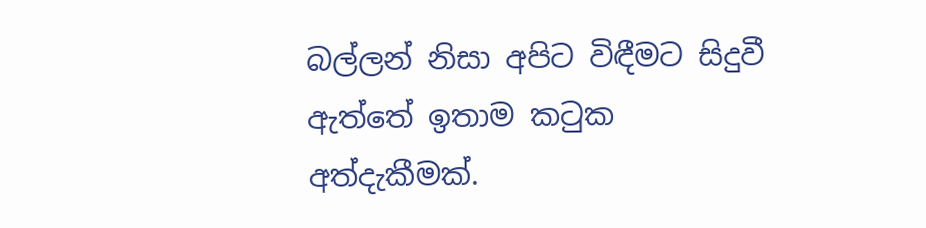බල්ලන් නිසා අපිට විඳීමට සිදුවී ඇත්තේ ඉතාම කටුක අත්දැකීමක්.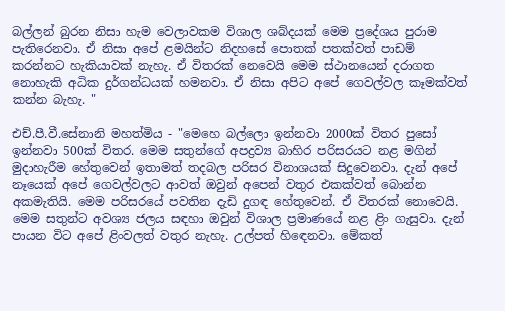බල්ලන් බුරන නිසා හැම වෙලාවකම විශාල ශබ්දයක් මෙම ප්‍රදේශය පුරාම පැතිරෙනවා. ඒ නිසා අපේ ළමයින්ට නිදහසේ පොතක් පතක්වත් පාඩම් කරන්නට හැකියාවක් නැහැ. ඒ විතරක් නෙවෙයි මෙම ස්ථානයෙන් දරාගත නොහැකි අධික දුර්ගන්ධයක් හමනවා. ඒ නිසා අපිට අපේ ගෙවල්වල කෑමක්වත් කන්න බැහැ. "

එච්.පී.වී.සේනානි මහත්මිය - "මෙහෙ බල්ලො ඉන්නවා 2000ක් විතර පුසෝ ඉන්නවා 500ක් විතර. මෙම සතුන්ගේ අපද්‍රව්‍ය බාහිර පරිසරයට නළ මගින් මුදාහැරීම හේතුවෙන් ඉතාමත් තදබල පරිසර විනාශයක් සිදුවෙනවා. දැන් අපේ නෑයෙක් අපේ ගෙවල්වලට ආවත් ඔවුන් අපෙන් වතුර එකක්වත් බොන්න අකමැතියි. මෙම පරිසරයේ පවතින දැඩි දුගඳ හේතුවෙන්. ඒ විතරක් නොවෙයි. මෙම සතුන්ට අවශ්‍ය ජලය සඳහා ඔවුන් විශාල ප්‍රමාණයේ නළ ළිං ගැසුවා. දැන් පායන විට අපේ ළිංවලත් වතුර නැහැ. උල්පත් හිඳෙනවා. මේකත්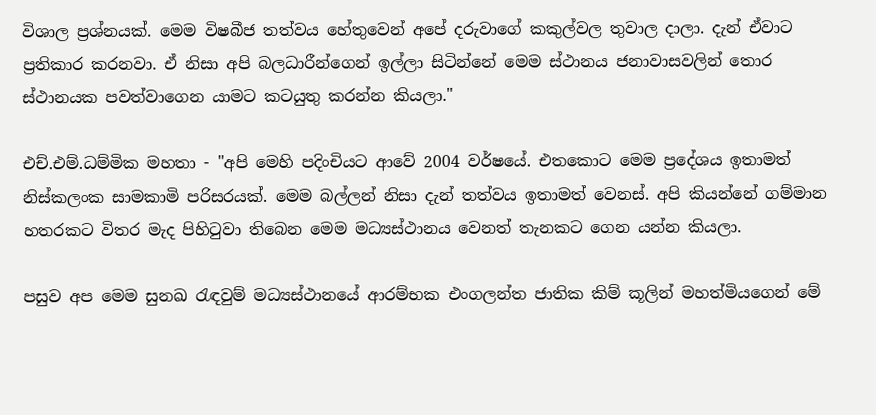විශාල ප්‍රශ්නයක්. මෙම විෂබීජ තත්වය හේතුවෙන් අපේ දරුවාගේ කකුල්වල තුවාල දාලා. දැන් ඒවාට ප්‍රතිකාර කරනවා. ඒ නිසා අපි බලධාරීන්ගෙන් ඉල්ලා සිටින්නේ මෙම ස්ථානය ජනාවාසවලින් තොර ස්ථානයක පවත්වාගෙන යාමට කටයුතු කරන්න කියලා."

එච්.එම්.ධම්මික මහතා - "අපි මෙහි පදිංචියට ආවේ 2004 වර්ෂයේ. එතකොට මෙම ප්‍රදේශය ඉතාමත් නිස්කලංක සාමකාමි පරිසරයක්. මෙම බල්ලන් නිසා දැන් තත්වය ඉතාමත් වෙනස්. අපි කියන්නේ ගම්මාන හතරකට විතර මැද පිහිටුවා තිබෙන මෙම මධ්‍යස්ථානය වෙනත් තැනකට ගෙන යන්න කියලා.

පසුව අප මෙම සුනඛ රැඳවුම් මධ්‍යස්ථානයේ ආරම්භක එංගලන්ත ජාතික කිම් කූලින් මහත්මියගෙන් මේ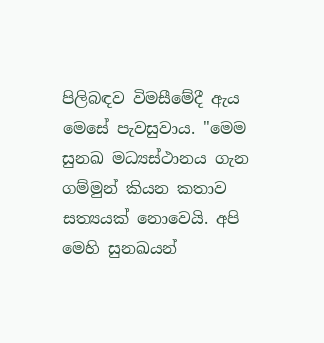පිලිබඳව විමසීමේදී ඇය මෙසේ පැවසුවාය. "මෙම සුනඛ මධ්‍යස්ථානය ගැන ගම්මුන් කියන කතාව සත්‍යයක් නොවෙයි. අපි මෙහි සුනඛයන්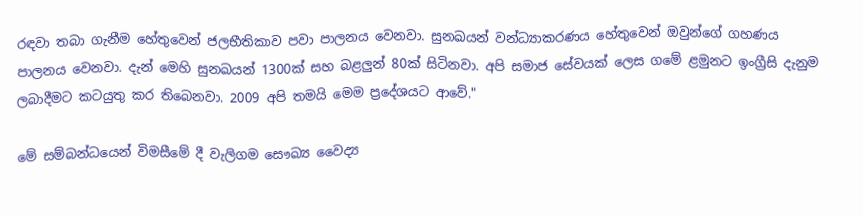රඳවා තබා ගැනීම හේතුවෙන් ජලභීතිකාව පවා පාලනය වෙනවා. සුනඛයන් වන්ධ්‍යාකරණය හේතුවෙන් ඔවුන්ගේ ගහණය පාලනය වෙනවා. දැන් මෙහි සුනඛයන් 1300ක් සහ බළලුන් 80ක් සිටිනවා. අපි සමාජ සේවයක් ලෙස ගමේ ළමුනට ඉංග්‍රීසි දැනුම ලබාදීමට කටයුතු කර තිබෙනවා. 2009 අපි තමයි මෙම ප්‍රදේශයට ආවේ."

මේ සම්බන්ධයෙන් විමසීමේ දී වැලිගම සෞඛ්‍ය වෛද්‍ය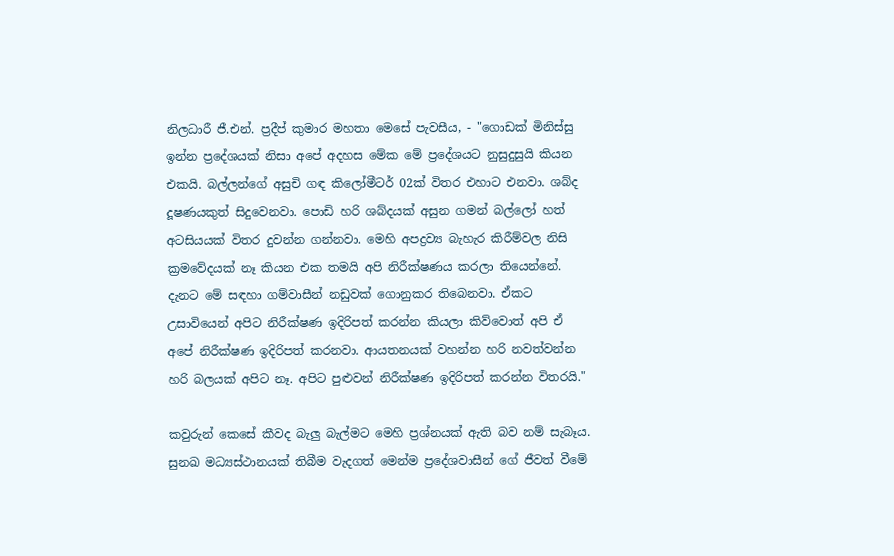නිලධාරී ජී.එන්. ප්‍රදීප් කුමාර මහතා මෙසේ පැවසීය, - "ගොඩක් මිනිස්සු ඉන්න ප්‍රදේශයක් නිසා අපේ අදහස මේක මේ ප්‍රදේශයට නුසුදුසුයි කියන එකයි. බල්ලන්ගේ අසුචි ගඳ කිලෝමීටර් 02ක් විතර එහාට එනවා. ශබ්ද දූෂණයකුත් සිදුවෙනවා. පොඩි හරි ශබ්දයක් අසුන ගමන් බල්ලෝ හත් අටසියයක් විතර දුවන්න ගන්නවා. මෙහි අපද්‍රව්‍ය බැහැර කිරීම්වල නිසි ක්‍රමවේදයක් නෑ කියන එක තමයි අපි නිරීක්ෂණය කරලා තියෙන්නේ. දැනට මේ සඳහා ගම්වාසීන් නඩුවක් ගොනුකර තිබෙනවා. ඒකට උසාවියෙන් අපිට නිරීක්ෂණ ඉදිරිපත් කරන්න කියලා කිව්වොත් අපි ඒ අපේ නිරීක්ෂණ ඉදිරිපත් කරනවා. ආයතනයක් වහන්න හරි නවත්වන්න හරි බලයක් අපිට නෑ. අපිට පුළුවන් නිරීක්ෂණ ඉදිරිපත් කරන්න විතරයි."

කවුරුන් කෙසේ කීවද බැලු බැල්මට මෙහි ප්‍රශ්නයක් ඇති බව නම් සැබෑය. සුනඛ මධ්‍යස්ථානයක් තිබීම වැදගත් මෙන්ම ප්‍රදේශවාසීන් ගේ ජීවත් වීමේ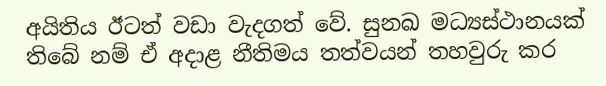අයිතිය ඊටත් වඩා වැදගත් වේ. සුනඛ මධ්‍යස්ථානයක් තිබේ නම් ඒ අදාළ නීතිමය තත්වයන් තහවුරු කර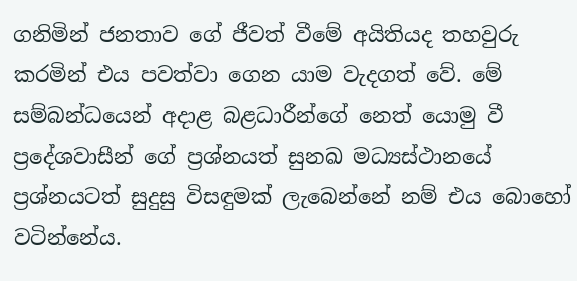ගනිමින් ජනතාව ගේ ජීවත් වීමේ අයිතියද තහවුරු කරමින් එය පවත්වා ගෙන යාම වැදගත් වේ. මේ සම්බන්ධයෙන් අදාළ බළධාරීන්ගේ නෙත් යොමු වී ප්‍රදේශවාසීන් ගේ ප්‍රශ්නයත් සුනඛ මධ්‍යස්ථානයේ ප්‍රශ්නයටත් සුදුසු විසඳුමක් ලැබෙන්නේ නම් එය බොහෝ වටින්නේය.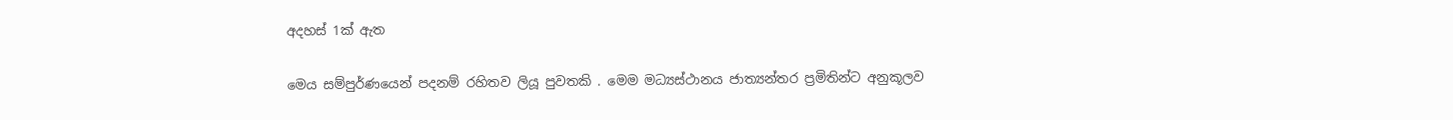අදහස් 1ක් ඇත

මෙය සම්පුර්ණයෙන් පදනම් රහිතව ලියූ පුවතකි . මෙම මධ්‍යස්ථානය ජාත්‍යන්තර ප්‍රමිතින්ට අනුකූලව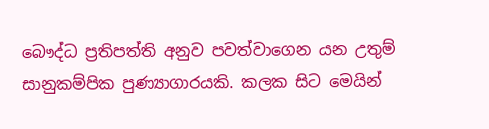බෞද්ධ ප්‍රතිපත්ති අනුව පවත්වාගෙන යන උතුම් සානුකම්පික පුණ්‍යාගාරයකි. කලක සිට මෙයින්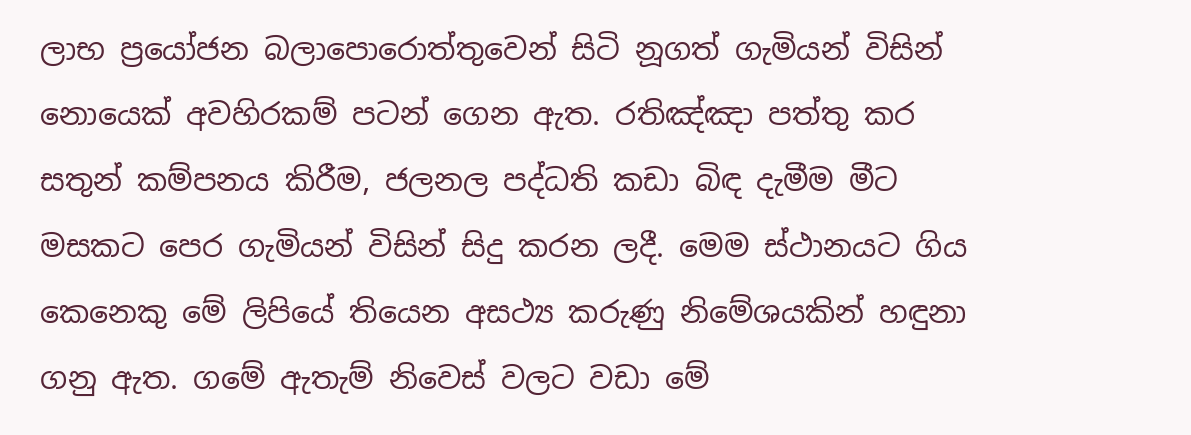ලාභ ප්‍රයෝජන බලාපොරොත්තුවෙන් සිටි නූගත් ගැමියන් විසින් නොයෙක් අවහිරකම් පටන් ගෙන ඇත. රතිඤ්ඤා පත්තු කර සතුන් කම්පනය කිරීම, ජලනල පද්ධති කඩා බිඳ දැමීම මීට මසකට පෙර ගැමියන් විසින් සිදු කරන ලදී. මෙම ස්ථානයට ගිය කෙනෙකු මේ ලිපියේ තියෙන අසථ්‍ය කරුණු නිමේශයකින් හඳුනා ගනු ඇත. ගමේ ඇතැම් නිවෙස් වලට වඩා මේ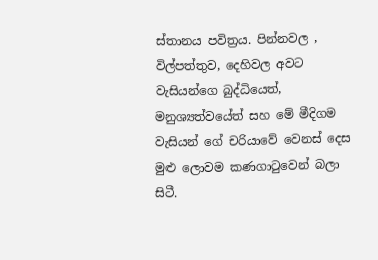ස්තානය පවිත්‍රය. පින්නවල , විල්පත්තුව, දෙහිවල අවට වැසියන්ගෙ බුද්ධියෙත්, මනුශ්‍යත්වයේත් සහ මේ මීදිගම වැසියන් ගේ චරියාවේ වෙනස් දෙස මුළු ලොවම කණගාටුවෙන් බලා සිටී.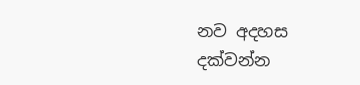නව අදහස දක්වන්න